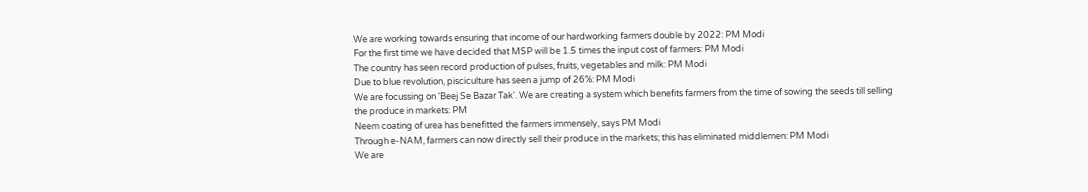We are working towards ensuring that income of our hardworking farmers double by 2022: PM Modi
For the first time we have decided that MSP will be 1.5 times the input cost of farmers: PM Modi
The country has seen record production of pulses, fruits, vegetables and milk: PM Modi
Due to blue revolution, pisciculture has seen a jump of 26%: PM Modi
We are focussing on 'Beej Se Bazar Tak'. We are creating a system which benefits farmers from the time of sowing the seeds till selling the produce in markets: PM
Neem coating of urea has benefitted the farmers immensely, says PM Modi
Through e-NAM, farmers can now directly sell their produce in the markets; this has eliminated middlemen: PM Modi
We are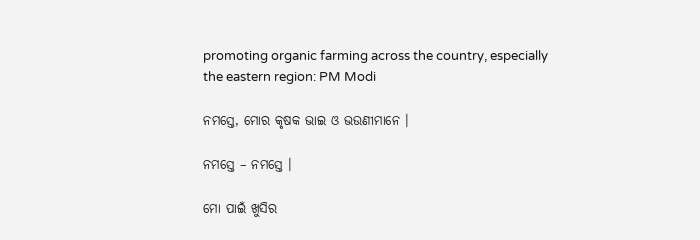promoting organic farming across the country, especially the eastern region: PM Modi

ନମସ୍ତେ, ମୋର କୃଷକ ଭାଇ ଓ ଭଉଣୀମାନେ ।

ନମସ୍ତେ – ନମସ୍ତେ ।

ମୋ ପାଇଁ ଖୁସିର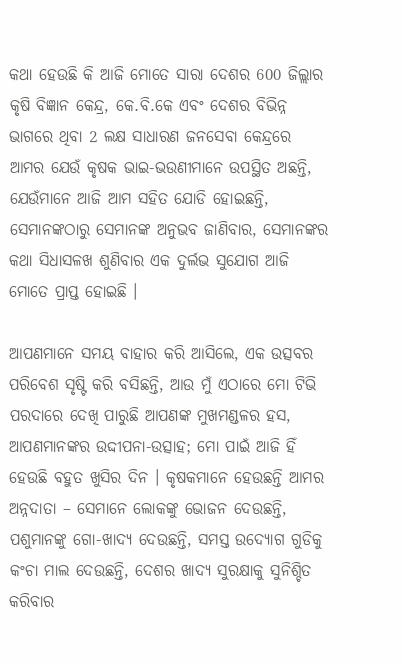କଥା ହେଉଛି କି ଆଜି ମୋତେ ସାରା ଦେଶର 600 ଜିଲ୍ଲାର କୃଷି ବିଜ୍ଞାନ କେନ୍ଦ୍ର, କେ.ବି.କେ ଏବଂ ଦେଶର ବିଭିନ୍ନ ଭାଗରେ ଥିବା 2 ଲକ୍ଷ ସାଧାରଣ ଜନସେବା କେନ୍ଦ୍ରରେ ଆମର ଯେଉଁ କୃଷକ ଭାଇ-ଭଉଣୀମାନେ ଉପସ୍ଥିତ ଅଛନ୍ତି, ଯେଉଁମାନେ ଆଜି ଆମ ସହିତ ଯୋଡି ହୋଇଛନ୍ତି, ସେମାନଙ୍କଠାରୁ ସେମାନଙ୍କ ଅନୁଭବ ଜାଣିବାର, ସେମାନଙ୍କର କଥା ସିଧାସଳଖ ଶୁଣିବାର ଏକ ଦୁର୍ଲଭ ସୁଯୋଗ ଆଜି ମୋତେ ପ୍ରାପ୍ତ ହୋଇଛି ।

ଆପଣମାନେ ସମୟ ବାହାର କରି ଆସିଲେ, ଏକ ଉତ୍ସବର ପରିବେଶ ସୃଷ୍ଟି କରି ବସିଛନ୍ତି, ଆଉ ମୁଁ ଏଠାରେ ମୋ ଟିଭି ପରଦାରେ ଦେଖି ପାରୁଛି ଆପଣଙ୍କ ମୁଖମଣ୍ଡଳର ହସ, ଆପଣମାନଙ୍କର ଉଦ୍ଦୀପନା-ଉତ୍ସାହ; ମୋ ପାଇଁ ଆଜି ହିଁ ହେଉଛି ବହୁତ ଖୁସିର ଦିନ । କୃଷକମାନେ ହେଉଛନ୍ତି ଆମର ଅନ୍ନଦାତା – ସେମାନେ ଲୋକଙ୍କୁ ଭୋଜନ ଦେଉଛନ୍ତି, ପଶୁମାନଙ୍କୁ ଗୋ-ଖାଦ୍ୟ ଦେଉଛନ୍ତି, ସମସ୍ତ ଉଦ୍ୟୋଗ ଗୁଡିକୁ କଂଚା ମାଲ ଦେଉଛନ୍ତି, ଦେଶର ଖାଦ୍ୟ ସୁରକ୍ଷାକୁ ସୁନିଶ୍ଚିତ କରିବାର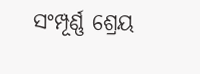ସଂମ୍ପୂର୍ଣ୍ଣ ଶ୍ରେୟ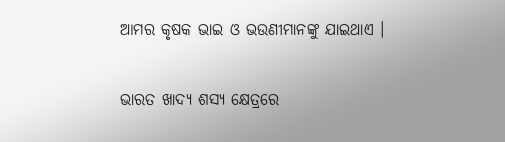ଆମର କୃଷକ ଭାଇ ଓ ଭଉଣୀମାନଙ୍କୁ ଯାଇଥାଏ ।

ଭାରତ ଖାଦ୍ୟ ଶସ୍ୟ କ୍ଷେତ୍ରରେ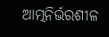ଆତ୍ମନିର୍ଭରଶୀଳ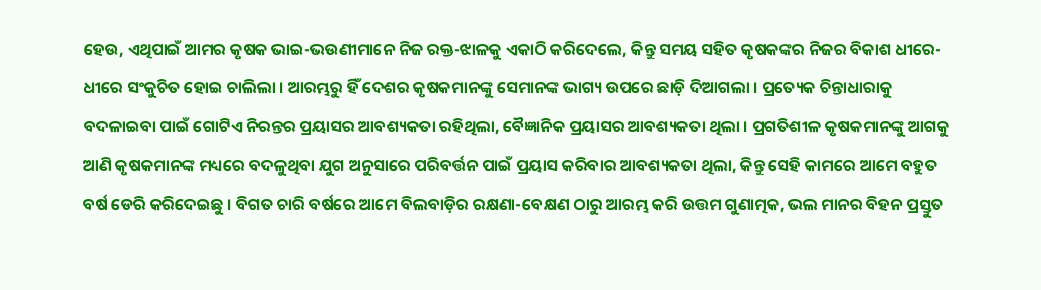ହେଉ, ଏଥିପାଇଁ ଆମର କୃଷକ ଭାଇ-ଭଉଣୀମାନେ ନିଜ ରକ୍ତ-ଝାଳକୁ ଏକାଠି କରିଦେଲେ, କିନ୍ତୁ ସମୟ ସହିତ କୃଷକଙ୍କର ନିଜର ବିକାଶ ଧୀରେ-ଧୀରେ ସଂକୁଚିତ ହୋଇ ଚାଲିଲା । ଆରମ୍ଭରୁ ହିଁ ଦେଶର କୃଷକମାନଙ୍କୁ ସେମାନଙ୍କ ଭାଗ୍ୟ ଉପରେ ଛାଡ଼ି ଦିଆଗଲା । ପ୍ରତ୍ୟେକ ଚିନ୍ତାଧାରାକୁ ବଦଳାଇବା ପାଇଁ ଗୋଟିଏ ନିରନ୍ତର ପ୍ରୟାସର ଆବଶ୍ୟକତା ରହିଥିଲା, ବୈଜ୍ଞାନିକ ପ୍ରୟାସର ଆବଶ୍ୟକତା ଥିଲା । ପ୍ରଗତିଶୀଳ କୃଷକମାନଙ୍କୁ ଆଗକୁ ଆଣି କୃଷକମାନଙ୍କ ମଧ୍ୟରେ ବଦଳୁଥିବା ଯୁଗ ଅନୁସାରେ ପରିବର୍ତ୍ତନ ପାଇଁ ପ୍ରୟାସ କରିବାର ଆବଶ୍ୟକତା ଥିଲା, କିନ୍ତୁ ସେହି କାମରେ ଆମେ ବହୁତ ବର୍ଷ ଡେରି କରିଦେଇଛୁ । ବିଗତ ଚାରି ବର୍ଷରେ ଆମେ ବିଲବାଡ଼ିର ରକ୍ଷଣା-ବେକ୍ଷଣ ଠାରୁ ଆରମ୍ଭ କରି ଉତ୍ତମ ଗୁଣାତ୍ମକ, ଭଲ ମାନର ବିହନ ପ୍ରସ୍ତୁତ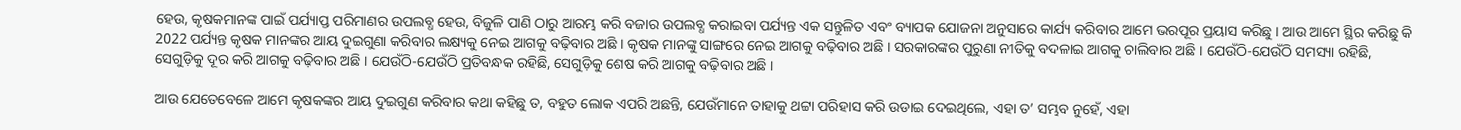ହେଉ, କୃଷକମାନଙ୍କ ପାଇଁ ପର୍ଯ୍ୟାପ୍ତ ପରିମାଣର ଉପଲବ୍ଧ ହେଉ, ବିଜୁଳି ପାଣି ଠାରୁ ଆରମ୍ଭ କରି ବଜାର ଉପଲବ୍ଧ କରାଇବା ପର୍ଯ୍ୟନ୍ତ ଏକ ସନ୍ତୁଳିତ ଏବଂ ବ୍ୟାପକ ଯୋଜନା ଅନୁସାରେ କାର୍ଯ୍ୟ କରିବାର ଆମେ ଭରପୂର ପ୍ରୟାସ କରିଛୁ । ଆଉ ଆମେ ସ୍ଥିର କରିଛୁ କି 2022 ପର୍ଯ୍ୟନ୍ତ କୃଷକ ମାନଙ୍କର ଆୟ ଦୁଇଗୁଣା କରିବାର ଲକ୍ଷ୍ୟକୁ ନେଇ ଆଗକୁ ବଢ଼ିବାର ଅଛି । କୃଷକ ମାନଙ୍କୁ ସାଙ୍ଗରେ ନେଇ ଆଗକୁ ବଢ଼ିବାର ଅଛି । ସରକାରଙ୍କର ପୁରୁଣା ନୀତିକୁ ବଦଳାଇ ଆଗକୁ ଚାଲିବାର ଅଛି । ଯେଉଁଠି-ଯେଉଁଠି ସମସ୍ୟା ରହିଛି, ସେଗୁଡ଼ିକୁ ଦୂର କରି ଆଗକୁ ବଢ଼ିବାର ଅଛି । ଯେଉଁଠି-ଯେଉଁଠି ପ୍ରତିବନ୍ଧକ ରହିଛି, ସେଗୁଡ଼ିକୁ ଶେଷ କରି ଆଗକୁ ବଢ଼ିବାର ଅଛି ।

ଆଉ ଯେତେବେଳେ ଆମେ କୃଷକଙ୍କର ଆୟ ଦୁଇଗୁଣ କରିବାର କଥା କହିଛୁ ତ, ବହୁତ ଲୋକ ଏପରି ଅଛନ୍ତି, ଯେଉଁମାନେ ତାହାକୁ ଥଟ୍ଟା ପରିହାସ କରି ଉଡାଇ ଦେଇଥିଲେ, ଏହା ତ’ ସମ୍ଭବ ନୁହେଁ, ଏହା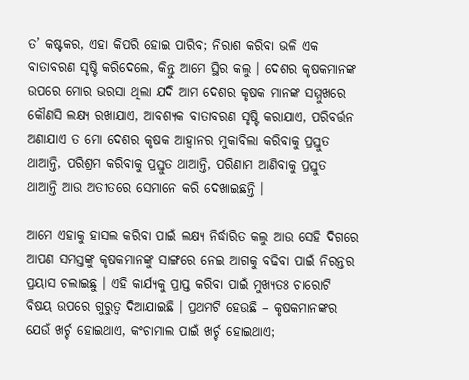ତ’ କଷ୍ଟକର, ଏହା କିପରି ହୋଇ ପାରିବ; ନିରାଶ କରିବା ଭଳି ଏକ ବାତାବରଣ ସୃଷ୍ଟି କରିଦେଲେ, କିନ୍ତୁ ଆମେ ସ୍ଥିର କଲୁ । ଦେଶର କୃଷକମାନଙ୍କ ଉପରେ ମୋର ଭରସା ଥିଲା ଯଦି ଆମ ଦେଶର କୃଷକ ମାନଙ୍କ ସମ୍ମୁଖରେ କୌଣସି ଲକ୍ଷ୍ୟ ରଖାଯାଏ, ଆବଶ୍ୟକ ବାତାବରଣ ସୃଷ୍ଟି କରାଯାଏ, ପରିବର୍ତ୍ତନ ଅଣାଯାଏ ତ ମୋ ଦେଶର କୃଷକ ଆହ୍ୱାନର ମୁକାବିଲା କରିବାକୁ ପ୍ରସ୍ତୁତ ଥାଆନ୍ତି, ପରିଶ୍ରମ କରିବାକୁ ପ୍ରସ୍ତୁତ ଥାଆନ୍ତି, ପରିଣାମ ଆଣିବାକୁ ପ୍ରସ୍ତୁତ ଥାଆନ୍ତି ଆଉ ଅତୀତରେ ସେମାନେ କରି ଦେଖାଇଛନ୍ତି ।

ଆମେ ଏହାକୁ ହାସଲ କରିବା ପାଇଁ ଲକ୍ଷ୍ୟ ନିର୍ଦ୍ଧାରିତ କଲୁ ଆଉ ସେହି ଦିଗରେ ଆପଣ ସମସ୍ତଙ୍କୁ କୃଷକମାନଙ୍କୁ ସାଙ୍ଗରେ ନେଇ ଆଗକୁ ବଢିବା ପାଇଁ ନିରନ୍ତର ପ୍ରୟାସ ଚଲାଇଛୁ । ଏହି କାର୍ଯ୍ୟକୁ ପ୍ରାପ୍ତ କରିବା ପାଇଁ ମୁଖ୍ୟତଃ ଚାରୋଟି ବିଷୟ ଉପରେ ଗୁରୁତ୍ୱ ଦିଆଯାଇଛି । ପ୍ରଥମଟି ହେଉଛି – କୃଷକମାନଙ୍କର ଯେଉଁ ଖର୍ଚ୍ଚ ହୋଇଥାଏ, କଂଚାମାଲ ପାଇଁ ଖର୍ଚ୍ଚ ହୋଇଥାଏ;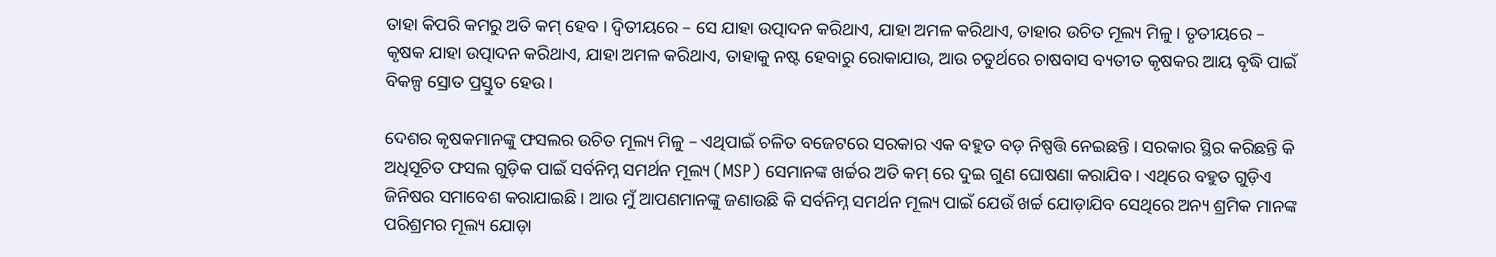ତାହା କିପରି କମରୁ ଅତି କମ୍ ହେବ । ଦ୍ୱିତୀୟରେ – ସେ ଯାହା ଉତ୍ପାଦନ କରିଥାଏ, ଯାହା ଅମଳ କରିଥାଏ, ତାହାର ଉଚିତ ମୂଲ୍ୟ ମିଳୁ । ତୃତୀୟରେ – କୃଷକ ଯାହା ଉତ୍ପାଦନ କରିଥାଏ, ଯାହା ଅମଳ କରିଥାଏ, ତାହାକୁ ନଷ୍ଟ ହେବାରୁ ରୋକାଯାଉ, ଆଉ ଚତୁର୍ଥରେ ଚାଷବାସ ବ୍ୟତୀତ କୃଷକର ଆୟ ବୃଦ୍ଧି ପାଇଁ ବିକଳ୍ପ ସ୍ରୋତ ପ୍ରସ୍ତୁତ ହେଉ ।

ଦେଶର କୃଷକମାନଙ୍କୁ ଫସଲର ଉଚିତ ମୂଲ୍ୟ ମିଳୁ – ଏଥିପାଇଁ ଚଳିତ ବଜେଟରେ ସରକାର ଏକ ବହୁତ ବଡ଼ ନିଷ୍ପତ୍ତି ନେଇଛନ୍ତି । ସରକାର ସ୍ଥିର କରିଛନ୍ତି କି ଅଧିସୂଚିତ ଫସଲ ଗୁଡ଼ିକ ପାଇଁ ସର୍ବନିମ୍ନ ସମର୍ଥନ ମୂଲ୍ୟ (MSP) ସେମାନଙ୍କ ଖର୍ଚ୍ଚର ଅତି କମ୍ ରେ ଦୁଇ ଗୁଣ ଘୋଷଣା କରାଯିବ । ଏଥିରେ ବହୁତ ଗୁଡ଼ିଏ ଜିନିଷର ସମାବେଶ କରାଯାଇଛି । ଆଉ ମୁଁ ଆପଣମାନଙ୍କୁ ଜଣାଉଛି କି ସର୍ବନିମ୍ନ ସମର୍ଥନ ମୂଲ୍ୟ ପାଇଁ ଯେଉଁ ଖର୍ଚ୍ଚ ଯୋଡ଼ାଯିବ ସେଥିରେ ଅନ୍ୟ ଶ୍ରମିକ ମାନଙ୍କ ପରିଶ୍ରମର ମୂଲ୍ୟ ଯୋଡ଼ା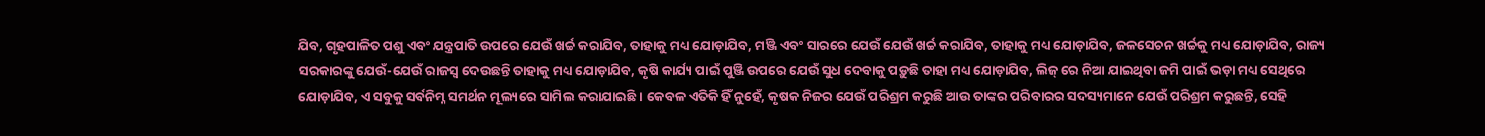ଯିବ, ଗୃହପାଳିତ ପଶୁ ଏବଂ ଯନ୍ତ୍ରପାତି ଉପରେ ଯେଉଁ ଖର୍ଚ୍ଚ କରାଯିବ, ତାହାକୁ ମଧ୍ୟ ଯୋଡ଼ାଯିବ, ମଞ୍ଜି ଏବଂ ସାରରେ ଯେଉଁ ଯେଉଁ ଖର୍ଚ୍ଚ କରାଯିବ, ତାହାକୁ ମଧ୍ୟ ଯୋଡ଼ାଯିବ, ଜଳସେଚନ ଖର୍ଚ୍ଚକୁ ମଧ୍ୟ ଯୋଡ଼ାଯିବ, ରାଜ୍ୟ ସରକାରଙ୍କୁ ଯେଉଁ-ଯେଉଁ ରାଜସ୍ୱ ଦେଉଛନ୍ତି ତାହାକୁ ମଧ୍ୟ ଯୋଡ଼ାଯିବ, କୃଷି କାର୍ଯ୍ୟ ପାଇଁ ପୁଞ୍ଜି ଉପରେ ଯେଉଁ ସୁଧ ଦେବାକୁ ପଡ଼ୁଛି ତାହା ମଧ୍ୟ ଯୋଡ଼ାଯିବ, ଲିଜ୍ ରେ ନିଆ ଯାଇଥିବା ଜମି ପାଇଁ ଭଡ଼ା ମଧ୍ୟ ସେଥିରେ ଯୋଡ଼ାଯିବ, ଏ ସବୁକୁ ସର୍ବନିମ୍ନ ସମର୍ଥନ ମୂଲ୍ୟରେ ସାମିଲ କରାଯାଇଛି । କେବଳ ଏତିକି ହିଁ ନୁହେଁ, କୃଷକ ନିଜର ଯେଉଁ ପରିଶ୍ରମ କରୁଛି ଆଉ ତାଙ୍କର ପରିବାରର ସଦସ୍ୟମାନେ ଯେଉଁ ପରିଶ୍ରମ କରୁଛନ୍ତି, ସେହି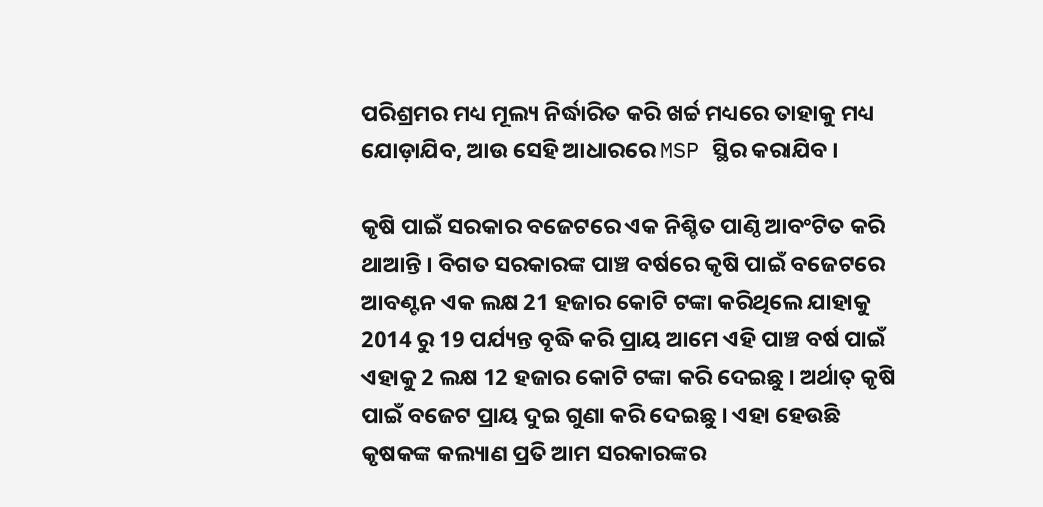ପରିଶ୍ରମର ମଧ୍ୟ ମୂଲ୍ୟ ନିର୍ଦ୍ଧାରିତ କରି ଖର୍ଚ୍ଚ ମଧ୍ୟରେ ତାହାକୁ ମଧ୍ୟ ଯୋଡ଼ାଯିବ, ଆଉ ସେହି ଆଧାରରେ MSP ସ୍ଥିର କରାଯିବ ।

କୃଷି ପାଇଁ ସରକାର ବଜେଟରେ ଏକ ନିଶ୍ଚିତ ପାଣ୍ଠି ଆବଂଟିତ କରି ଥାଆନ୍ତି । ବିଗତ ସରକାରଙ୍କ ପାଞ୍ଚ ବର୍ଷରେ କୃଷି ପାଇଁ ବଜେଟରେ ଆବଣ୍ଟନ ଏକ ଲକ୍ଷ 21 ହଜାର କୋଟି ଟଙ୍କା କରିଥିଲେ ଯାହାକୁ 2014 ରୁ 19 ପର୍ଯ୍ୟନ୍ତ ବୃଦ୍ଧି କରି ପ୍ରାୟ ଆମେ ଏହି ପାଞ୍ଚ ବର୍ଷ ପାଇଁ ଏହାକୁ 2 ଲକ୍ଷ 12 ହଜାର କୋଟି ଟଙ୍କା କରି ଦେଇଛୁ । ଅର୍ଥାତ୍ କୃଷି ପାଇଁ ବଜେଟ ପ୍ରାୟ ଦୁଇ ଗୁଣା କରି ଦେଇଛୁ । ଏହା ହେଉଛି କୃଷକଙ୍କ କଲ୍ୟାଣ ପ୍ରତି ଆମ ସରକାରଙ୍କର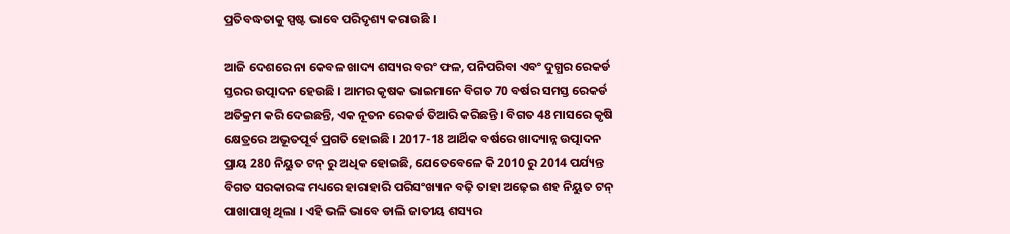ପ୍ରତିବଦ୍ଧତାକୁ ସ୍ପଷ୍ଟ ଭାବେ ପରିଦୃଶ୍ୟ କରାଉଛି ।

ଆଜି ଦେଶରେ ନା କେବଳ ଖାଦ୍ୟ ଶସ୍ୟର ବରଂ ଫଳ, ପନିପରିବା ଏବଂ ଦୁଗ୍ଧର ରେକର୍ଡ ସ୍ତରର ଉତ୍ପାଦନ ହେଉଛି । ଆମର କୃଷକ ଭାଇମାନେ ବିଗତ 70 ବର୍ଷର ସମସ୍ତ ରେକର୍ଡ ଅତିକ୍ରମ କରି ଦେଇଛନ୍ତି, ଏକ ନୂତନ ରେକର୍ଡ ତିଆରି କରିଛନ୍ତି । ବିଗତ 48 ମାସରେ କୃଷି କ୍ଷେତ୍ରରେ ଅଭୂତପୂର୍ବ ପ୍ରଗତି ହୋଇଛି । 2017-18 ଆର୍ଥିକ ବର୍ଷରେ ଖାଦ୍ୟାନ୍ନ ଉତ୍ପାଦନ ପ୍ରାୟ 280 ନିୟୁତ ଟନ୍ ରୁ ଅଧିକ ହୋଇଛି, ଯେତେବେଳେ କି 2010 ରୁ 2014 ପର୍ଯ୍ୟନ୍ତ ବିଗତ ସରକାରଙ୍କ ମଧ୍ୟରେ ହାରାହାରି ପରିସଂଖ୍ୟାନ ବଢ଼ି ତାହା ଅଢ଼େଇ ଶହ ନିୟୁତ ଟନ୍ ପାଖାପାଖି ଥିଲା । ଏହି ଭଳି ଭାବେ ଡାଲି ଜାତୀୟ ଶସ୍ୟର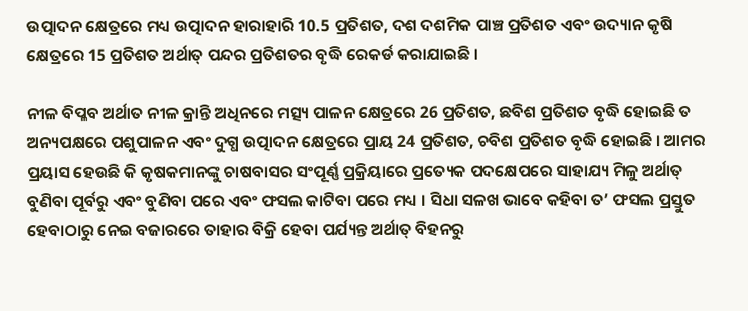ଉତ୍ପାଦନ କ୍ଷେତ୍ରରେ ମଧ୍ୟ ଉତ୍ପାଦନ ହାରାହାରି 10.5 ପ୍ରତିଶତ, ଦଶ ଦଶମିକ ପାଞ୍ଚ ପ୍ରତିଶତ ଏବଂ ଉଦ୍ୟାନ କୃଷି କ୍ଷେତ୍ରରେ 15 ପ୍ରତିଶତ ଅର୍ଥାତ୍ ପନ୍ଦର ପ୍ରତିଶତର ବୃଦ୍ଧି ରେକର୍ଡ କରାଯାଇଛି ।

ନୀଳ ବିପ୍ଳବ ଅର୍ଥାତ ନୀଳ କ୍ରାନ୍ତି ଅଧିନରେ ମତ୍ସ୍ୟ ପାଳନ କ୍ଷେତ୍ରରେ 26 ପ୍ରତିଶତ, ଛବିଶ ପ୍ରତିଶତ ବୃଦ୍ଧି ହୋଇଛି ତ ଅନ୍ୟପକ୍ଷରେ ପଶୁପାଳନ ଏବଂ ଦୁଗ୍ଧ ଉତ୍ପାଦନ କ୍ଷେତ୍ରରେ ପ୍ରାୟ 24 ପ୍ରତିଶତ, ଚବିଶ ପ୍ରତିଶତ ବୃଦ୍ଧି ହୋଇଛି । ଆମର ପ୍ରୟାସ ହେଉଛି କି କୃଷକମାନଙ୍କୁ ଚାଷବାସର ସଂପୂର୍ଣ୍ଣ ପ୍ରକ୍ରିୟାରେ ପ୍ରତ୍ୟେକ ପଦକ୍ଷେପରେ ସାହାଯ୍ୟ ମିଳୁ ଅର୍ଥାତ୍ ବୁଣିବା ପୂର୍ବରୁ ଏବଂ ବୁଣିବା ପରେ ଏବଂ ଫସଲ କାଟିବା ପରେ ମଧ୍ୟ । ସିଧା ସଳଖ ଭାବେ କହିବା ତ’ ଫସଲ ପ୍ରସ୍ତୁତ ହେବାଠାରୁ ନେଇ ବଜାରରେ ତାହାର ବିକ୍ରି ହେବା ପର୍ଯ୍ୟନ୍ତ ଅର୍ଥାତ୍ ବିହନରୁ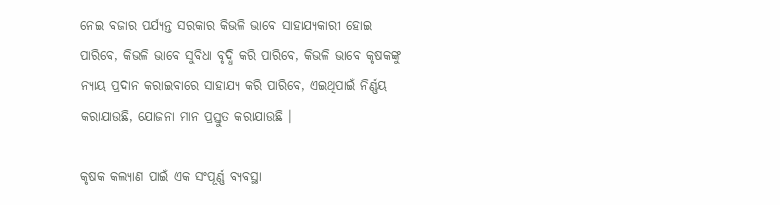ନେଇ ବଜାର ପର୍ଯ୍ୟନ୍ତ ସରକାର କିଭଳି ଭାବେ ସାହାଯ୍ୟକାରୀ ହୋଇ ପାରିବେ, କିଭଳି ଭାବେ ସୁବିଧା ବୃଦ୍ଧି କରି ପାରିବେ, କିଭଳି ଭାବେ କୃଷକଙ୍କୁ ନ୍ୟାୟ ପ୍ରଦାନ କରାଇବାରେ ସାହାଯ୍ୟ କରି ପାରିବେ, ଏଇଥିପାଇଁ ନିର୍ଣ୍ଣୟ କରାଯାଉଛି, ଯୋଜନା ମାନ ପ୍ରସ୍ତୁତ କରାଯାଉଛି ।

କୃଷକ କଲ୍ୟାଣ ପାଇଁ ଏକ ସଂପୂର୍ଣ୍ଣ ବ୍ୟବସ୍ଥା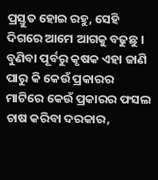ପ୍ରସ୍ତୁତ ହୋଇ ରହୁ, ସେହି ଦିଗରେ ଆମେ ଆଗକୁ ବଢୁଛୁ । ବୁଣିବା ପୂର୍ବରୁ କୃଷକ ଏହା ଜାଣି ପାରୁ କି କେଉଁ ପ୍ରକାରର ମାଟିରେ କେଉଁ ପ୍ରକାରର ଫସଲ ଚାଷ କରିବା ଦରକାର,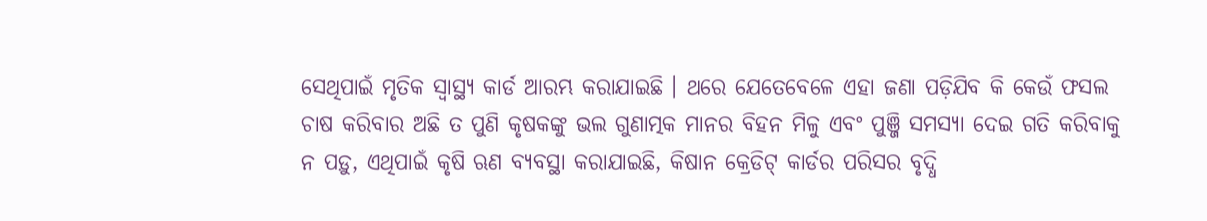ସେଥିପାଇଁ ମୃତିକ ସ୍ୱାସ୍ଥ୍ୟ କାର୍ଡ ଆରମ୍ଭ କରାଯାଇଛି । ଥରେ ଯେତେବେଳେ ଏହା ଜଣା ପଡ଼ିଯିବ କି କେଉଁ ଫସଲ ଚାଷ କରିବାର ଅଛି ତ ପୁଣି କୃଷକଙ୍କୁ ଭଲ ଗୁଣାତ୍ମକ ମାନର ବିହନ ମିଳୁ ଏବଂ ପୁଞ୍ଜି ସମସ୍ୟା ଦେଇ ଗତି କରିବାକୁ ନ ପଡ଼ୁ, ଏଥିପାଇଁ କୃଷି ଋଣ ବ୍ୟବସ୍ଥା କରାଯାଇଛି, କିଷାନ କ୍ରେଡିଟ୍ କାର୍ଡର ପରିସର ବୃଦ୍ଧି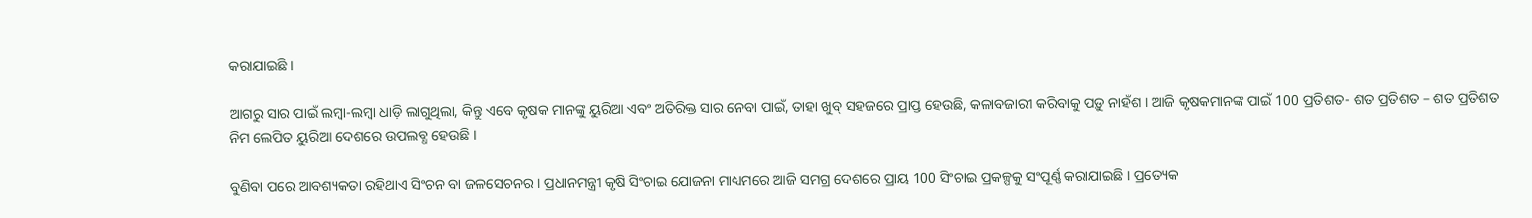କରାଯାଇଛି ।

ଆଗରୁ ସାର ପାଇଁ ଲମ୍ବା-ଲମ୍ବା ଧାଡ଼ି ଲାଗୁଥିଲା, କିନ୍ତୁ ଏବେ କୃଷକ ମାନଙ୍କୁ ୟୁରିଆ ଏବଂ ଅତିରିକ୍ତ ସାର ନେବା ପାଇଁ, ତାହା ଖୁବ୍ ସହଜରେ ପ୍ରାପ୍ତ ହେଉଛି, କଳାବଜାରୀ କରିବାକୁ ପଡ଼ୁ ନାହଁଶ । ଆଜି କୃଷକମାନଙ୍କ ପାଇଁ 100 ପ୍ରତିଶତ- ଶତ ପ୍ରତିଶତ – ଶତ ପ୍ରତିଶତ ନିମ ଲେପିତ ୟୁରିଆ ଦେଶରେ ଉପଲବ୍ଧ ହେଉଛି ।

ବୁଣିବା ପରେ ଆବଶ୍ୟକତା ରହିଥାଏ ସିଂଚନ ବା ଜଳସେଚନର । ପ୍ରଧାନମନ୍ତ୍ରୀ କୃଷି ସିଂଚାଇ ଯୋଜନା ମାଧ୍ୟମରେ ଆଜି ସମଗ୍ର ଦେଶରେ ପ୍ରାୟ 100 ସିଂଚାଇ ପ୍ରକଳ୍ପକୁ ସଂପୂର୍ଣ୍ଣ କରାଯାଇଛି । ପ୍ରତ୍ୟେକ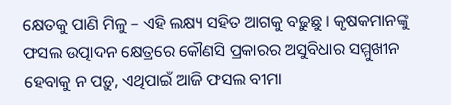କ୍ଷେତକୁ ପାଣି ମିଳୁ – ଏହି ଲକ୍ଷ୍ୟ ସହିତ ଆଗକୁ ବଢ଼ୁଛୁ । କୃଷକମାନଙ୍କୁ ଫସଲ ଉତ୍ପାଦନ କ୍ଷେତ୍ରରେ କୌଣସି ପ୍ରକାରର ଅସୁବିଧାର ସମ୍ମୁଖୀନ ହେବାକୁ ନ ପଡ଼ୁ, ଏଥିପାଇଁ ଆଜି ଫସଲ ବୀମା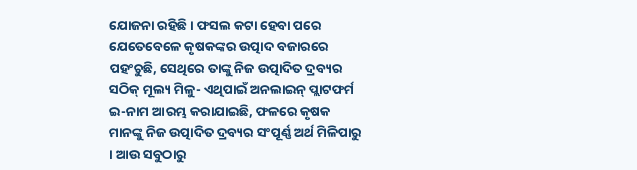ଯୋଜନା ରହିଛି । ଫସଲ କଟା ହେବା ପରେ ଯେତେବେଳେ କୃଷକଙ୍କର ଉତ୍ପାଦ ବଜାରରେ ପହଂଚୁଛି, ସେଥିରେ ତାଙ୍କୁ ନିଜ ଉତ୍ପାଦିତ ଦ୍ରବ୍ୟର ସଠିକ୍ ମୂଲ୍ୟ ମିଳୁ- ଏଥିପାଇଁ ଅନଲାଇନ୍ ପ୍ଲାଟଫର୍ମ ଇ-ନାମ ଆରମ୍ଭ କରାଯାଇଛି, ଫଳରେ କୃଷକ ମାନଙ୍କୁ ନିଜ ଉତ୍ପାଦିତ ଦ୍ରବ୍ୟର ସଂପୂର୍ଣ୍ଣ ଅର୍ଥ ମିଳିପାରୁ । ଆଉ ସବୁଠାରୁ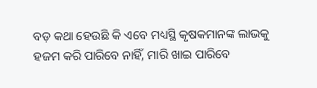ବଡ଼ କଥା ହେଉଛି କି ଏବେ ମଧ୍ୟସ୍ଥି କୃଷକମାନଙ୍କ ଲାଭକୁ ହଜମ କରି ପାରିବେ ନାହିଁ, ମାରି ଖାଇ ପାରିବେ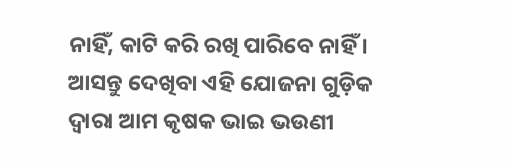ନାହିଁ, କାଟି କରି ରଖି ପାରିବେ ନାହିଁ । ଆସନ୍ତୁ ଦେଖିବା ଏହି ଯୋଜନା ଗୁଡ଼ିକ ଦ୍ୱାରା ଆମ କୃଷକ ଭାଇ ଭଉଣୀ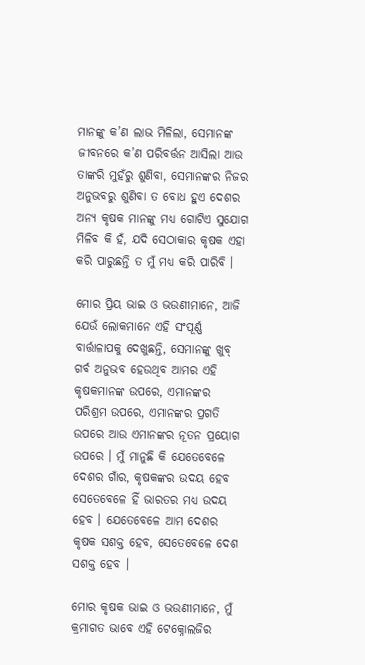ମାନଙ୍କୁ କ’ଣ ଲାଭ ମିଳିଲା, ସେମାନଙ୍କ ଜୀବନରେ କ’ଣ ପରିବର୍ତ୍ତନ ଆସିଲା ଆଉ ତାଙ୍କରି ମୁହଁରୁ ଶୁଣିବା, ସେମାନଙ୍କର ନିଜର ଅନୁଭବରୁ ଶୁଣିବା ତ ବୋଧ ହୁଏ ଦେଶର ଅନ୍ୟ କୃଷକ ମାନଙ୍କୁ ମଧ୍ୟ ଗୋଟିଏ ସୁଯୋଗ ମିଳିବ କି ହଁ, ଯଦି ସେଠାକାର କୃଷକ ଏହା କରି ପାରୁଛନ୍ତି ତ ମୁଁ ମଧ୍ୟ କରି ପାରିବି ।

ମୋର ପ୍ରିୟ ଭାଇ ଓ ଭଉଣୀମାନେ, ଆଜି ଯେଉଁ ଲୋକମାନେ ଏହି ସଂପୂର୍ଣ୍ଣ ବାର୍ତ୍ତାଳାପକୁ ଦେଖୁଛନ୍ତି, ସେମାନଙ୍କୁ ଖୁବ୍ ଗର୍ବ ଅନୁଭବ ହେଉଥିବ ଆମର ଏହି କୃଷକମାନଙ୍କ ଉପରେ, ଏମାନଙ୍କର ପରିଶ୍ରମ ଉପରେ, ଏମାନଙ୍କର ପ୍ରଗତି ଉପରେ ଆଉ ଏମାନଙ୍କର ନୂତନ ପ୍ରୟୋଗ ଉପରେ । ମୁଁ ମାନୁଛି କି ଯେତେବେଳେ ଦେଶର ଗାଁର, କୃଷକଙ୍କର ଉଦୟ ହେବ ସେତେବେଳେ ହିଁ ଭାରତର ମଧ୍ୟ ଉଦୟ ହେବ । ଯେତେବେଳେ ଆମ ଦେଶର କୃଷକ ସଶକ୍ତ ହେବ, ସେତେବେଳେ ଦେଶ ସଶକ୍ତ ହେବ ।

ମୋର କୃଷକ ଭାଇ ଓ ଭଉଣୀମାନେ, ମୁଁ କ୍ରମାଗତ ଭାବେ ଏହି ଟେକ୍ନୋଲଜିର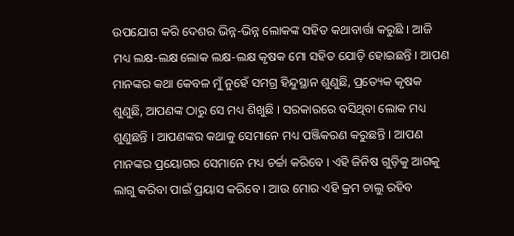ଉପଯୋଗ କରି ଦେଶର ଭିନ୍ନ-ଭିନ୍ନ ଲୋକଙ୍କ ସହିତ କଥାବାର୍ତ୍ତା କରୁଛି । ଆଜି ମଧ୍ୟ ଲକ୍ଷ-ଲକ୍ଷ ଲୋକ ଲକ୍ଷ-ଲକ୍ଷ କୃଷକ ମୋ ସହିତ ଯୋଡ଼ି ହୋଇଛନ୍ତି । ଆପଣ ମାନଙ୍କର କଥା କେବଳ ମୁଁ ନୁହେଁ ସମଗ୍ର ହିନ୍ଦୁସ୍ଥାନ ଶୁଣୁଛି, ପ୍ରତ୍ୟେକ କୃଷକ ଶୁଣୁଛି, ଆପଣଙ୍କ ଠାରୁ ସେ ମଧ୍ୟ ଶିଖୁଛି । ସରକାରରେ ବସିଥିବା ଲୋକ ମଧ୍ୟ ଶୁଣୁଛନ୍ତି । ଆପଣଙ୍କର କଥାକୁ ସେମାନେ ମଧ୍ୟ ପଞ୍ଜିକରଣ କରୁଛନ୍ତି । ଆପଣ ମାନଙ୍କର ପ୍ରୟୋଗର ସେମାନେ ମଧ୍ୟ ଚର୍ଚ୍ଚା କରିବେ । ଏହି ଜିନିଷ ଗୁଡ଼ିକୁ ଆଗକୁ ଲାଗୁ କରିବା ପାଇଁ ପ୍ରୟାସ କରିବେ । ଆଉ ମୋର ଏହି କ୍ରମ ଚାଲୁ ରହିବ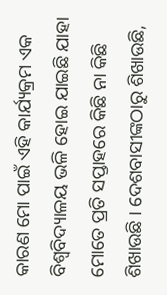କାରଣ ମୋ ପାଇଁ ଏହି କାର୍ଯ୍ୟକ୍ରମ ଏକ ବିଶ୍ୱବିଦ୍ୟାଳୟ ଭଳି ହୋଇ ଯାଇଛି ଯାହା ମୋତେ ପ୍ରତି ସପ୍ତାହରେ କିଛି ନା କିଛି ଶିଖାଉଛି । ଦେଶବାସୀଙ୍କଠାରୁ ଶିଖାଉଛି,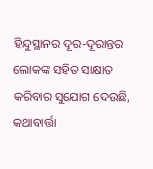ହିନ୍ଦୁସ୍ଥାନର ଦୂର-ଦୂରାନ୍ତର ଲୋକଙ୍କ ସହିତ ସାକ୍ଷାତ କରିବାର ସୁଯୋଗ ଦେଉଛି, କଥାବାର୍ତ୍ତା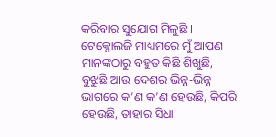କରିବାର ସୁଯୋଗ ମିଳୁଛି । ଟେକ୍ନୋଲଜି ମାଧ୍ୟମରେ ମୁଁ ଆପଣ ମାନଙ୍କଠାରୁ ବହୁତ କିଛି ଶିଖୁଛି, ବୁଝୁଛି ଆଉ ଦେଶର ଭିନ୍ନ-ଭିନ୍ନ ଭାଗରେ କ’ଣ କ’ଣ ହେଉଛି, କିପରି ହେଉଛି, ତାହାର ସିଧା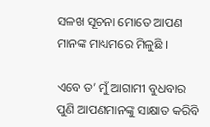ସଳଖ ସୂଚନା ମୋତେ ଆପଣ ମାନଙ୍କ ମାଧ୍ୟମରେ ମିଳୁଛି ।

ଏବେ ତ’ ମୁଁ ଆଗାମୀ ବୁଧବାର ପୁଣି ଆପଣମାନଙ୍କୁ ସାକ୍ଷାତ କରିବି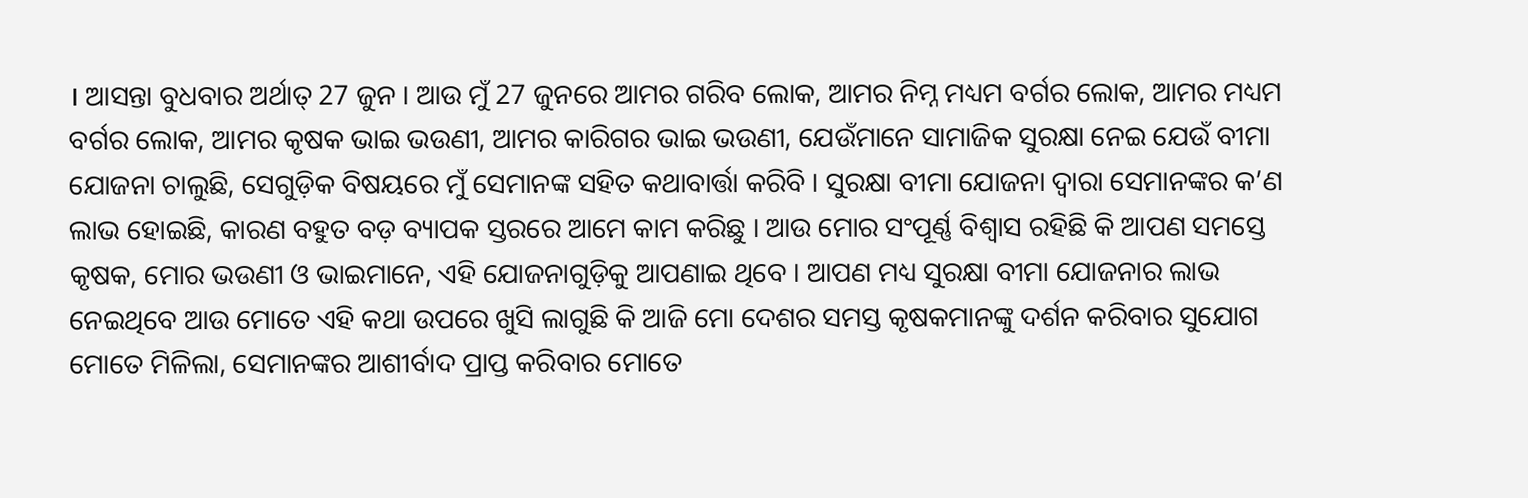। ଆସନ୍ତା ବୁଧବାର ଅର୍ଥାତ୍ 27 ଜୁନ । ଆଉ ମୁଁ 27 ଜୁନରେ ଆମର ଗରିବ ଲୋକ, ଆମର ନିମ୍ନ ମଧ୍ୟମ ବର୍ଗର ଲୋକ, ଆମର ମଧ୍ୟମ ବର୍ଗର ଲୋକ, ଆମର କୃଷକ ଭାଇ ଭଉଣୀ, ଆମର କାରିଗର ଭାଇ ଭଉଣୀ, ଯେଉଁମାନେ ସାମାଜିକ ସୁରକ୍ଷା ନେଇ ଯେଉଁ ବୀମା ଯୋଜନା ଚାଲୁଛି, ସେଗୁଡ଼ିକ ବିଷୟରେ ମୁଁ ସେମାନଙ୍କ ସହିତ କଥାବାର୍ତ୍ତା କରିବି । ସୁରକ୍ଷା ବୀମା ଯୋଜନା ଦ୍ୱାରା ସେମାନଙ୍କର କ’ଣ ଲାଭ ହୋଇଛି, କାରଣ ବହୁତ ବଡ଼ ବ୍ୟାପକ ସ୍ତରରେ ଆମେ କାମ କରିଛୁ । ଆଉ ମୋର ସଂପୂର୍ଣ୍ଣ ବିଶ୍ୱାସ ରହିଛି କି ଆପଣ ସମସ୍ତେ କୃଷକ, ମୋର ଭଉଣୀ ଓ ଭାଇମାନେ, ଏହି ଯୋଜନାଗୁଡ଼ିକୁ ଆପଣାଇ ଥିବେ । ଆପଣ ମଧ୍ୟ ସୁରକ୍ଷା ବୀମା ଯୋଜନାର ଲାଭ ନେଇଥିବେ ଆଉ ମୋତେ ଏହି କଥା ଉପରେ ଖୁସି ଲାଗୁଛି କି ଆଜି ମୋ ଦେଶର ସମସ୍ତ କୃଷକମାନଙ୍କୁ ଦର୍ଶନ କରିବାର ସୁଯୋଗ ମୋତେ ମିଳିଲା, ସେମାନଙ୍କର ଆଶୀର୍ବାଦ ପ୍ରାପ୍ତ କରିବାର ମୋତେ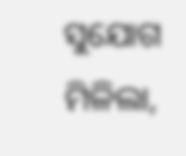ସୁଯୋଗ ମିଳିଲା,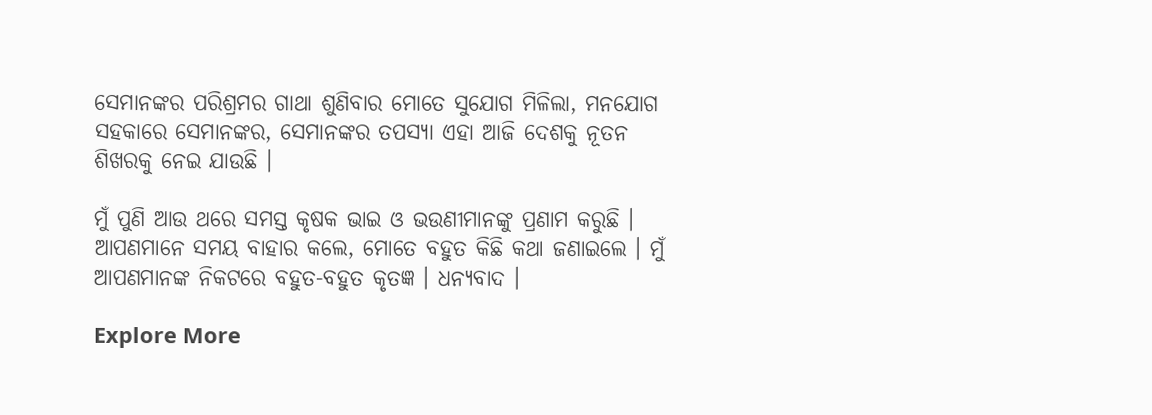ସେମାନଙ୍କର ପରିଶ୍ରମର ଗାଥା ଶୁଣିବାର ମୋତେ ସୁଯୋଗ ମିଳିଲା, ମନଯୋଗ ସହକାରେ ସେମାନଙ୍କର, ସେମାନଙ୍କର ତପସ୍ୟା ଏହା ଆଜି ଦେଶକୁ ନୂତନ ଶିଖରକୁ ନେଇ ଯାଉଛି ।

ମୁଁ ପୁଣି ଆଉ ଥରେ ସମସ୍ତ କୃଷକ ଭାଇ ଓ ଭଉଣୀମାନଙ୍କୁ ପ୍ରଣାମ କରୁଛି । ଆପଣମାନେ ସମୟ ବାହାର କଲେ, ମୋତେ ବହୁତ କିଛି କଥା ଜଣାଇଲେ । ମୁଁ ଆପଣମାନଙ୍କ ନିକଟରେ ବହୁତ-ବହୁତ କୃତଜ୍ଞ । ଧନ୍ୟବାଦ ।

Explore More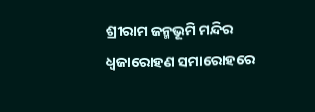ଶ୍ରୀରାମ ଜନ୍ମଭୂମି ମନ୍ଦିର ଧ୍ଵଜାରୋହଣ ସମାରୋହରେ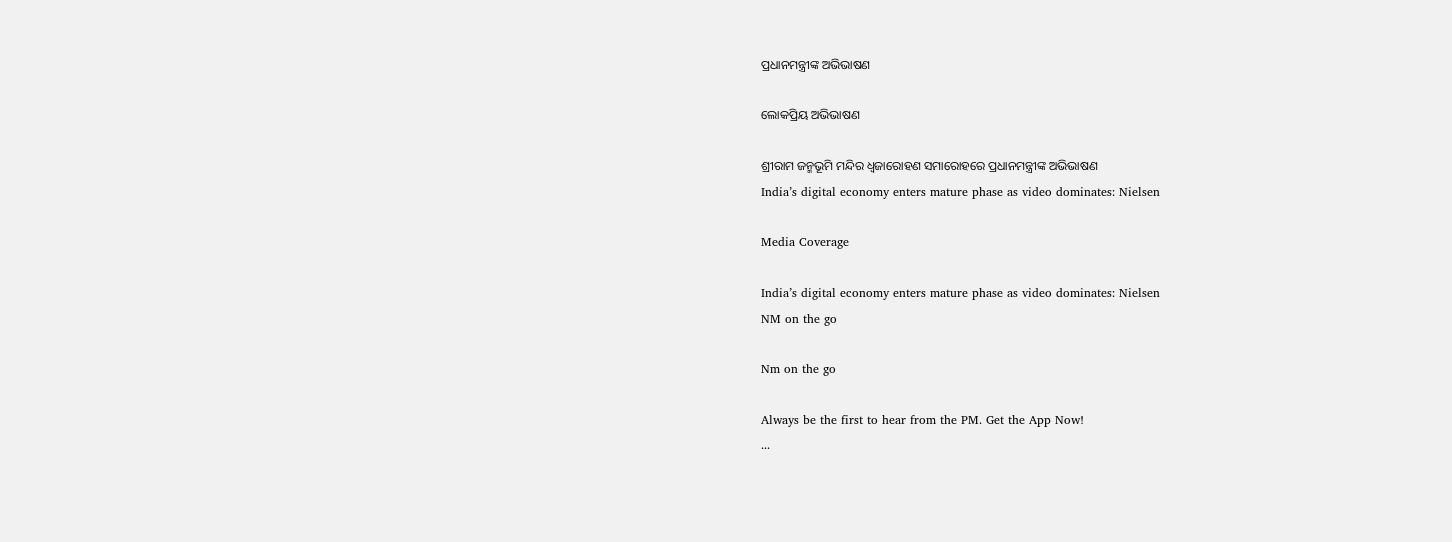ପ୍ରଧାନମନ୍ତ୍ରୀଙ୍କ ଅଭିଭାଷଣ

ଲୋକପ୍ରିୟ ଅଭିଭାଷଣ

ଶ୍ରୀରାମ ଜନ୍ମଭୂମି ମନ୍ଦିର ଧ୍ଵଜାରୋହଣ ସମାରୋହରେ ପ୍ରଧାନମନ୍ତ୍ରୀଙ୍କ ଅଭିଭାଷଣ
India’s digital economy enters mature phase as video dominates: Nielsen

Media Coverage

India’s digital economy enters mature phase as video dominates: Nielsen
NM on the go

Nm on the go

Always be the first to hear from the PM. Get the App Now!
...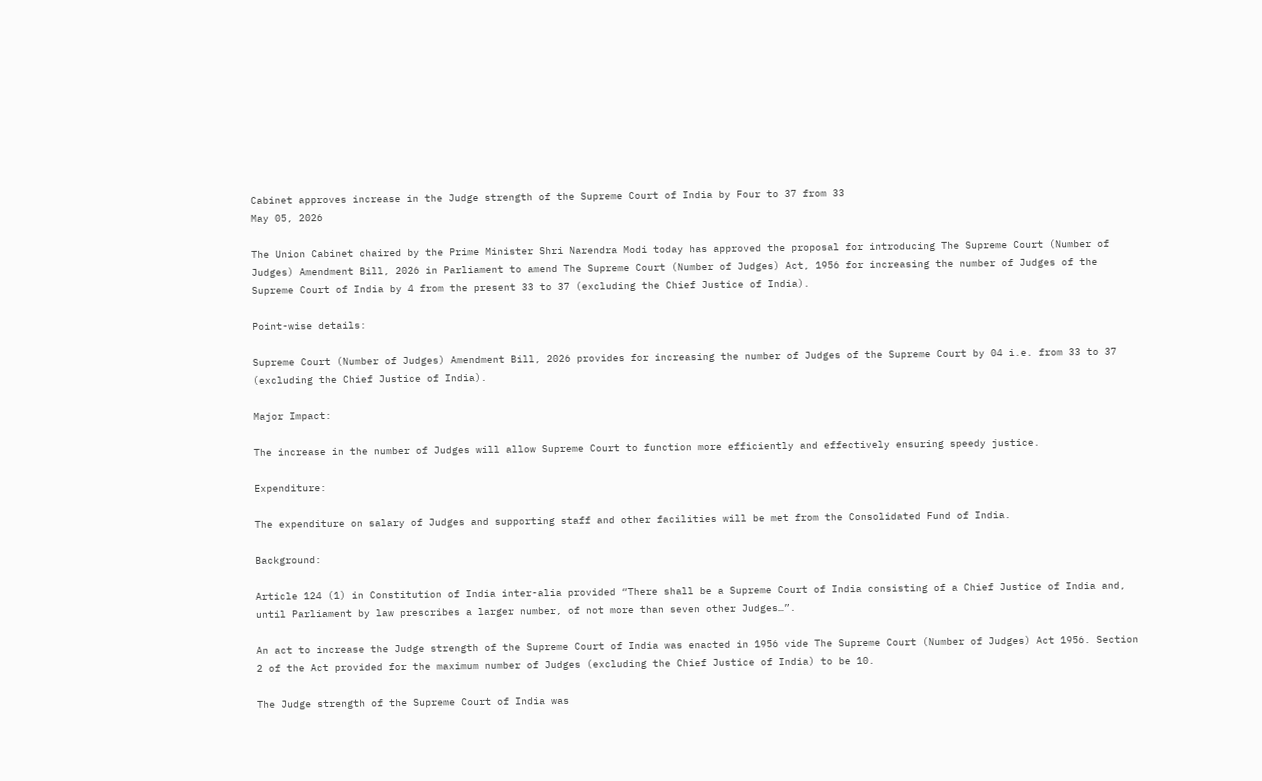Cabinet approves increase in the Judge strength of the Supreme Court of India by Four to 37 from 33
May 05, 2026

The Union Cabinet chaired by the Prime Minister Shri Narendra Modi today has approved the proposal for introducing The Supreme Court (Number of Judges) Amendment Bill, 2026 in Parliament to amend The Supreme Court (Number of Judges) Act, 1956 for increasing the number of Judges of the Supreme Court of India by 4 from the present 33 to 37 (excluding the Chief Justice of India).

Point-wise details:

Supreme Court (Number of Judges) Amendment Bill, 2026 provides for increasing the number of Judges of the Supreme Court by 04 i.e. from 33 to 37 (excluding the Chief Justice of India).

Major Impact:

The increase in the number of Judges will allow Supreme Court to function more efficiently and effectively ensuring speedy justice.

Expenditure:

The expenditure on salary of Judges and supporting staff and other facilities will be met from the Consolidated Fund of India.

Background:

Article 124 (1) in Constitution of India inter-alia provided “There shall be a Supreme Court of India consisting of a Chief Justice of India and, until Parliament by law prescribes a larger number, of not more than seven other Judges…”.

An act to increase the Judge strength of the Supreme Court of India was enacted in 1956 vide The Supreme Court (Number of Judges) Act 1956. Section 2 of the Act provided for the maximum number of Judges (excluding the Chief Justice of India) to be 10.

The Judge strength of the Supreme Court of India was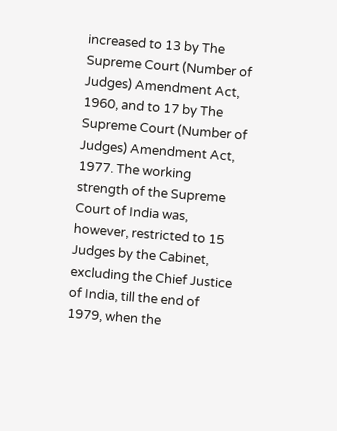increased to 13 by The Supreme Court (Number of Judges) Amendment Act, 1960, and to 17 by The Supreme Court (Number of Judges) Amendment Act, 1977. The working strength of the Supreme Court of India was, however, restricted to 15 Judges by the Cabinet, excluding the Chief Justice of India, till the end of 1979, when the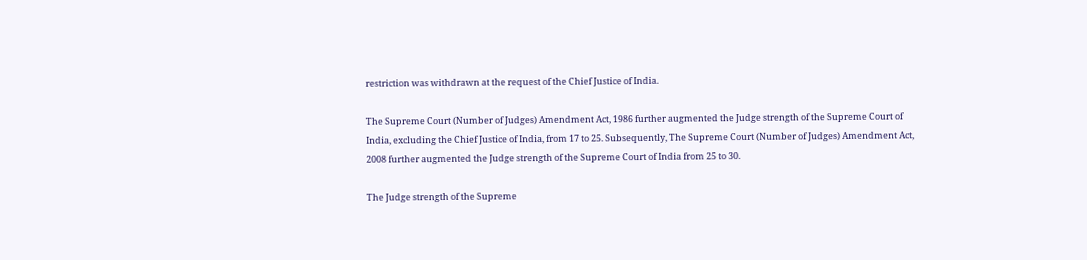restriction was withdrawn at the request of the Chief Justice of India.

The Supreme Court (Number of Judges) Amendment Act, 1986 further augmented the Judge strength of the Supreme Court of India, excluding the Chief Justice of India, from 17 to 25. Subsequently, The Supreme Court (Number of Judges) Amendment Act, 2008 further augmented the Judge strength of the Supreme Court of India from 25 to 30.

The Judge strength of the Supreme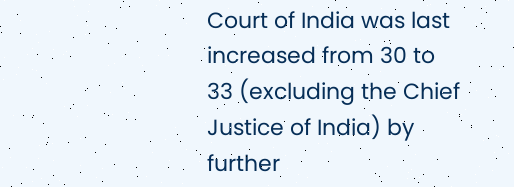Court of India was last increased from 30 to 33 (excluding the Chief Justice of India) by further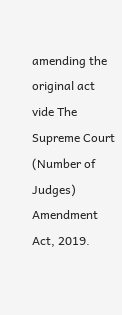amending the original act vide The Supreme Court (Number of Judges) Amendment Act, 2019.